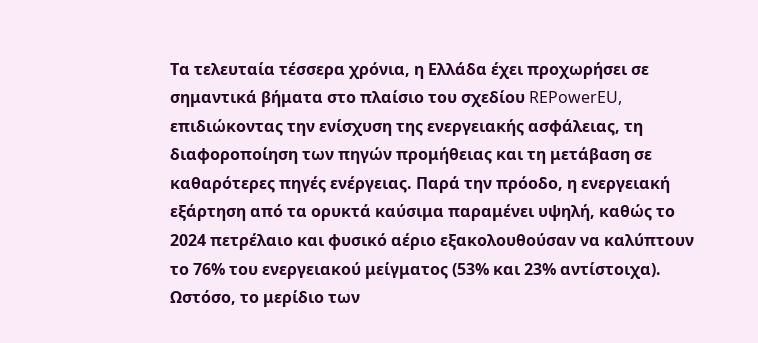Τα τελευταία τέσσερα χρόνια, η Ελλάδα έχει προχωρήσει σε σημαντικά βήματα στο πλαίσιο του σχεδίου REPowerEU, επιδιώκοντας την ενίσχυση της ενεργειακής ασφάλειας, τη διαφοροποίηση των πηγών προμήθειας και τη μετάβαση σε καθαρότερες πηγές ενέργειας. Παρά την πρόοδο, η ενεργειακή εξάρτηση από τα ορυκτά καύσιμα παραμένει υψηλή, καθώς το 2024 πετρέλαιο και φυσικό αέριο εξακολουθούσαν να καλύπτουν το 76% του ενεργειακού μείγματος (53% και 23% αντίστοιχα). Ωστόσο, το μερίδιο των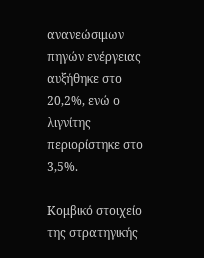ανανεώσιμων πηγών ενέργειας αυξήθηκε στο 20,2%, ενώ ο λιγνίτης περιορίστηκε στο 3,5%.

Κομβικό στοιχείο της στρατηγικής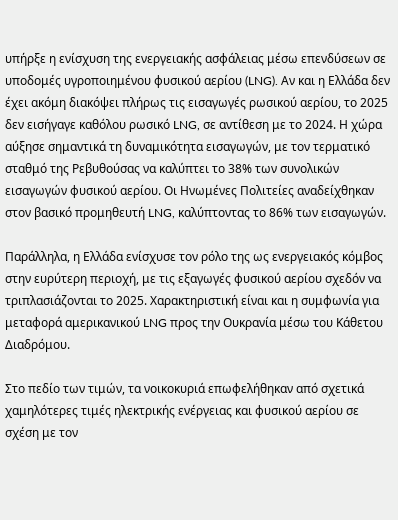υπήρξε η ενίσχυση της ενεργειακής ασφάλειας μέσω επενδύσεων σε υποδομές υγροποιημένου φυσικού αερίου (LNG). Αν και η Ελλάδα δεν έχει ακόμη διακόψει πλήρως τις εισαγωγές ρωσικού αερίου, το 2025 δεν εισήγαγε καθόλου ρωσικό LNG, σε αντίθεση με το 2024. Η χώρα αύξησε σημαντικά τη δυναμικότητα εισαγωγών, με τον τερματικό σταθμό της Ρεβυθούσας να καλύπτει το 38% των συνολικών εισαγωγών φυσικού αερίου. Οι Ηνωμένες Πολιτείες αναδείχθηκαν στον βασικό προμηθευτή LNG, καλύπτοντας το 86% των εισαγωγών.

Παράλληλα, η Ελλάδα ενίσχυσε τον ρόλο της ως ενεργειακός κόμβος στην ευρύτερη περιοχή, με τις εξαγωγές φυσικού αερίου σχεδόν να τριπλασιάζονται το 2025. Χαρακτηριστική είναι και η συμφωνία για μεταφορά αμερικανικού LNG προς την Ουκρανία μέσω του Κάθετου Διαδρόμου.

Στο πεδίο των τιμών, τα νοικοκυριά επωφελήθηκαν από σχετικά χαμηλότερες τιμές ηλεκτρικής ενέργειας και φυσικού αερίου σε σχέση με τον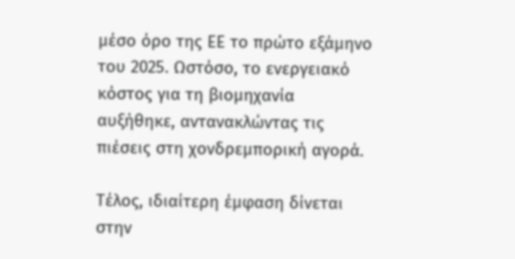μέσο όρο της ΕΕ το πρώτο εξάμηνο του 2025. Ωστόσο, το ενεργειακό κόστος για τη βιομηχανία αυξήθηκε, αντανακλώντας τις πιέσεις στη χονδρεμπορική αγορά.

Τέλος, ιδιαίτερη έμφαση δίνεται στην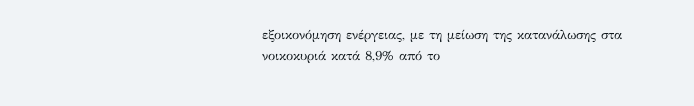εξοικονόμηση ενέργειας, με τη μείωση της κατανάλωσης στα νοικοκυριά κατά 8,9% από το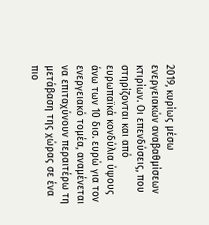2019, κυρίως μέσω ενεργειακών αναβαθμίσεων κτιρίων. Οι επενδύσεις, που στηρίζονται και από ευρωπαϊκά κονδύλια ύψους άνω των 10 δισ. ευρώ για τον ενεργειακό τομέα, αναμένεται να επιταχύνουν περαιτέρω τη μετάβαση της χώρας σε ένα πιο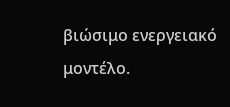βιώσιμο ενεργειακό μοντέλο.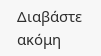Διαβάστε ακόμη